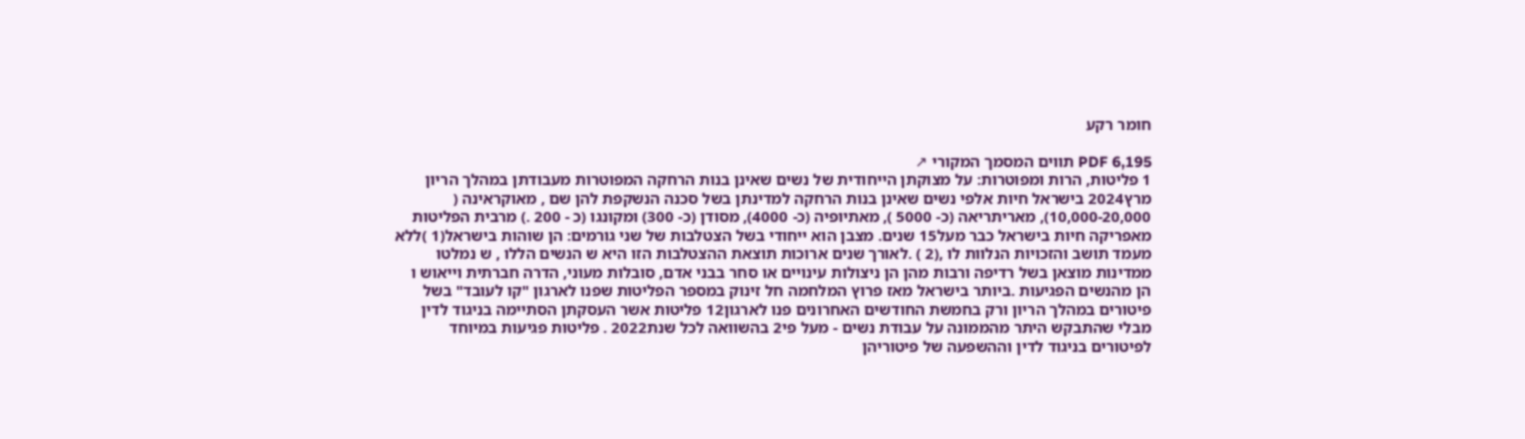חומר רקע

PDF 6,195 תווים המסמך המקורי ↗
1 פליטות, הרות ומפוטרות: על מצוקתן הייחודית של נשים שאינן בנות הרחקה המפוטרות מעבודתן במהלך הריון מרץ2024 בישראל חיות אלפי נשים שאינן בנות הרחקה למדינתן בשל סכנה הנשקפת להן שם , מאוקראינה ( 10,000-20,000), מאריתריאה (כ- 5000 ), מאתיופיה (כ- 4000), מסודן (כ- 300) ומקונגו (כ - 200 .) מרבית הפליטות מאפריקה חיות בישראל כבר מעל15 שנים. מצבן הוא ייחודי בשל הצטלבות של שני גורמים: הן שוהות בישראל(1 )ללא מעמד תושב והזכויות הנלוות לו ,(2 ) .לאורך שנים ארוכות תוצאת ההצטלבות הזו היא ש הנשים הללו , ש נמלטו ממדינות מוצאן בשל רדיפה ורבות מהן הן ניצולות עינויים או סחר בבני אדם, סובלות מעוני, הדרה חברתית וייאוש ו הן מהנשים הפגיעות .ביותר בישראל מאז פרוץ המלחמה חל זינוק במספר הפליטות שפנו לארגון "קו לעובד" בשל פיטורים במהלך הריון ורק בחמשת החודשים האחרונים פנו לארגון12 פליטות אשר העסקתן הסתיימה בניגוד לדין מבלי שהתבקש היתר מהממונה על עבודת נשים - מעל פי2 בהשוואה לכל שנת2022 . פליטות פגיעות במיוחד לפיטורים בניגוד לדין וההשפעה של פיטוריהן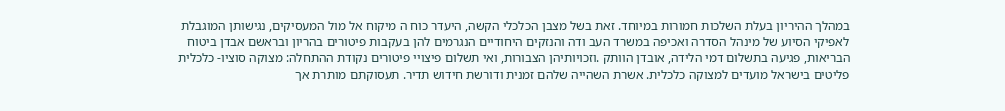במהלך ההיריון בעלת השלכות חמורות במיוחד. זאת בשל מצבן הכלכלי הקשה, היעדר כוח ה מיקוח אל מול המעסיקים, נגישותן המוגבלת לאפיקי הסיוע של מינהל הסדרה ואכיפה במשרד העב ודה והנזקים היחודיים הנגרמים להן בעקבות פיטורים בהריון ובראשם אבדן ביטוח הבריאות, פגיעה בתשלום דמי הלידה, אובדן הוותק .וזכויותיהן הצבורות, ואי תשלום פיצויי פיטורים נקודת ההתחלה: מצוקה סוציו- כלכלית פליטים בישראל מועדים למצוקה כלכלית. אשרת השהייה שלהם זמנית ודורשת חידוש תדיר. תעסוקתם מותרת אך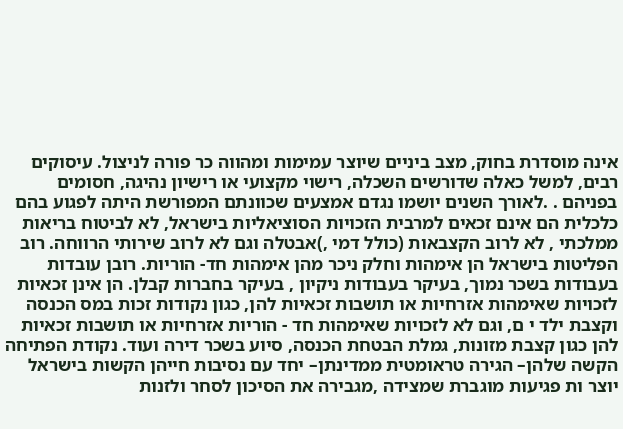אינה מוסדרת בחוק, מצב ביניים שיוצר עמימות ומהווה כר פורה לניצול. עיסוקים רבים, למשל כאלה שדורשים השכלה, רישוי מקצועי או רישיון נהיגה, חסומים בפניהם . .לאורך השנים יושמו נגדם אמצעים שכוונתם המפורשת היתה לפגוע בהם כלכלית הם אינם זכאים למרבית הזכויות הסוציאליות בישראל, לא לביטוח בריאות ממלכתי , לא לרוב הקצבאות (כולל דמי ,)אבטלה וגם לא לרוב שירותי הרווחה. רוב הפליטות בישראל הן אימהות וחלק ניכר מהן אימהות חד- הוריות. רובן עובדות בעבודות בשכר נמוך, בעיקר בעבודות ניקיון , בעיקר בחברות קבלן. הן אינן זכאיות לזכויות שאימהות אזרחיות או תושבות זכאיות להן, כגון נקודות זכות במס הכנסה וקצבת ילד י ם, וגם לא לזכויות שאימהות חד - הוריות אזרחיות או תושבות זכאיות להן כגון קצבת מזונות, גמלת הבטחת הכנסה, סיוע בשכר דירה ועוד. נקודת הפתיחה הקשה שלהן– הגירה טראומטית ממדינתן– יחד עם נסיבות חייהן הקשות בישראל יוצר ות פגיעות מוגברת שמצידה ,מגבירה את הסיכון לסחר ולזנות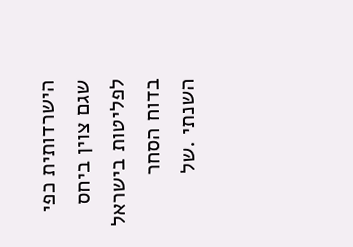הישרדותית כפי שגם צוין ביחס לפליטות בישראל בדוח הסחר השנתי .של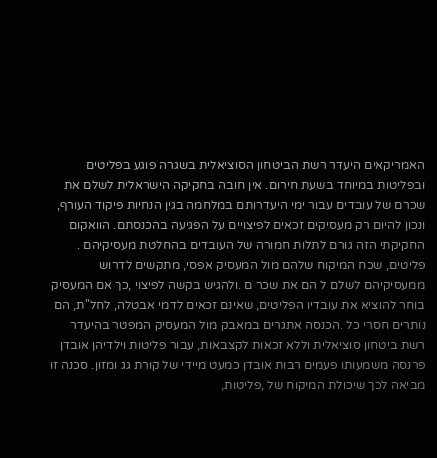האמריקאים היעדר רשת הביטחון הסוציאלית בשגרה פוגע בפליטים ובפליטות במיוחד בשעת חירום. אין חובה בחקיקה הישראלית לשלם את שכרם של עובדים עבור ימי היעדרותם במלחמה בגין הנחיות פיקוד העורף, ונכון להיום רק מעסיקים זכאים לפיצויים על הפגיעה בהכנסתם. הוואקום החקיקתי הזה גורם לתלות חמורה של העובדים בהחלטת מעסיקיהם . פליטים, שכח המיקוח שלהם מול המעסיק אפסי, מתקשים לדרוש ממעסיקיהם לשלם ל הם את שכר ם .ולהגיש בקשה לפיצוי ,כך אם המעסיק בוחר להוציא את עובדיו הפליטים, שאינם זכאים לדמי אבטלה, לחל"ת, הם נותרים חסרי כל .הכנסה אתגרים במאבק מול המעסיק המפטר בהיעדר רשת ביטחון סוציאלית וללא זכאות לקצבאות, עבור פליטות וילדיהן אובדן פרנסה משמעותו פעמים רבות אובדן כמעט מיידי של קורת גג ומזון. סכנה זו מביאה לכך שיכולת המיקוח של ,פליטות,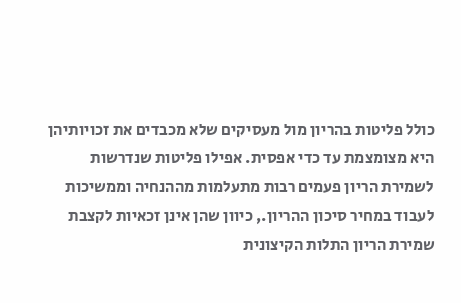כולל פליטות בהריון מול מעסיקים שלא מכבדים את זכויותיהן היא מצומצמת עד כדי אפסית. אפילו פליטות שנדרשות לשמירת הריון פעמים רבות מתעלמות מההנחיה וממשיכות לעבוד במחיר סיכון ההריון., כיוון שהן אינן זכאיות לקצבת שמירת הריון התלות הקיצונית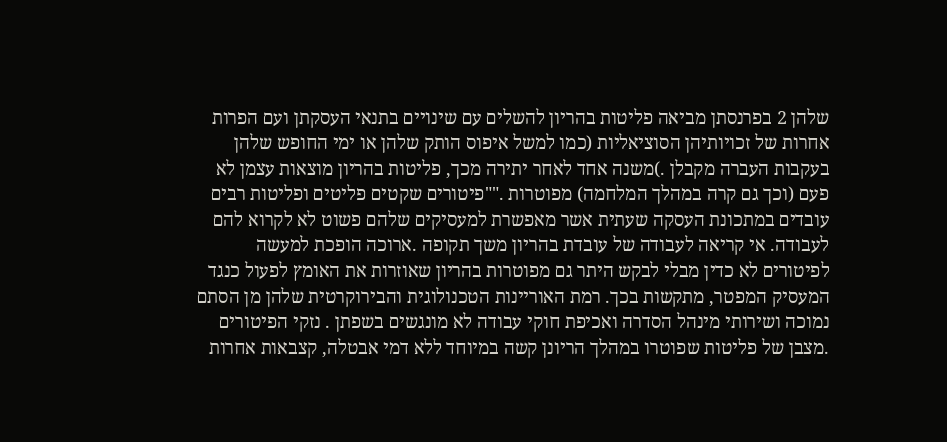שלהן 2 בפרנסתן מביאה פליטות בהריון להשלים עם שינויים בתנאי העסקתן ועם הפרות אחרות של זכויותיהן הסוציאליות (כמו למשל איפוס הותק שלהן או ימי החופש שלהן בעקבות העברה מקבלן .)משנה אחד לאחר יתירה מכך, פליטות בהריון מוצאות עצמן לא פעם (וכך גם קרה במהלך המלחמה) מפוטרות .""פיטורים שקטים פליטים ופליטות רבים עובדים במתכונת העסקה שעתית אשר מאפשרת למעסיקים שלהם פשוט לא לקרוא להם לעבודה. אי קריאה לעבודה של עובדת בהריון משך תקופה .ארוכה הופכת למעשה לפיטורים לא כדין מבלי לבקש היתר גם מפוטרות בהריון שאוזרות את האומץ לפעול כנגד המעסיק המפטר, מתקשות בכך. רמת האוריינות הטכנולוגית והבירוקרטית שלהן מן הסתם נמוכה ושירותי מינהל הסדרה ואכיפת חוקי עבודה לא מונגשים בשפתן . נזקי הפיטורים .מצבן של פליטות שפוטרו במהלך הריונן קשה במיוחד ללא דמי אבטלה, קצבאות אחרות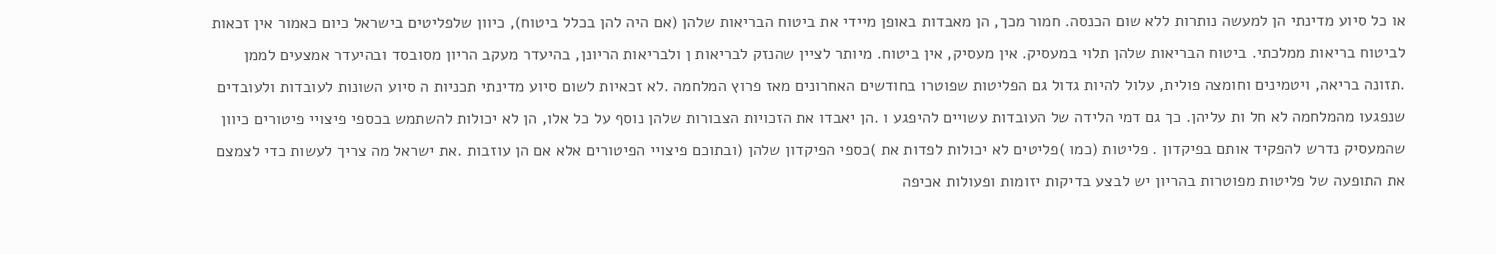או כל סיוע מדינתי הן למעשה נותרות ללא שום הכנסה. חמור מכך, הן מאבדות באופן מיידי את ביטוח הבריאות שלהן (אם היה להן בכלל ביטוח), כיוון שלפליטים בישראל כיום כאמור אין זכאות לביטוח בריאות ממלכתי. ביטוח הבריאות שלהן תלוי במעסיק. אין מעסיק, אין ביטוח. מיותר לציין שהנזק לבריאות ן ולבריאות הריונן, בהיעדר מעקב הריון מסובסד ובהיעדר אמצעים לממן .תזונה בריאה, ויטמינים וחומצה פולית, עלול להיות גדול גם הפליטות שפוטרו בחודשים האחרונים מאז פרוץ המלחמה .לא זכאיות לשום סיוע מדינתי תכניות ה סיוע השונות לעובדות ולעובדים שנפגעו מהמלחמה לא חל ות עליהן. כך גם דמי הלידה של העובדות עשויים להיפגע ו .הן יאבדו את הזכויות הצבורות שלהן נוסף על כל אלו, הן לא יכולות להשתמש בכספי פיצויי פיטורים כיוון שהמעסיק נדרש להפקיד אותם בפיקדון . פליטות (כמו )פליטים לא יכולות לפדות את )כספי הפיקדון שלהן (ובתוכם פיצויי הפיטורים אלא אם הן עוזבות .את ישראל מה צריך לעשות כדי לצמצם את התופעה של פליטות מפוטרות בהריון יש לבצע בדיקות יזומות ופעולות אכיפה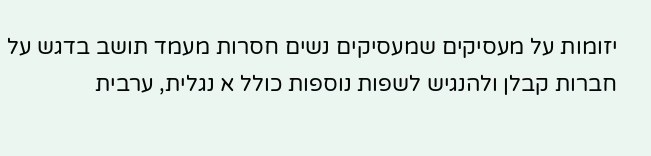יזומות על מעסיקים שמעסיקים נשים חסרות מעמד תושב בדגש על חברות קבלן ולהנגיש לשפות נוספות כולל א נגלית, ערבית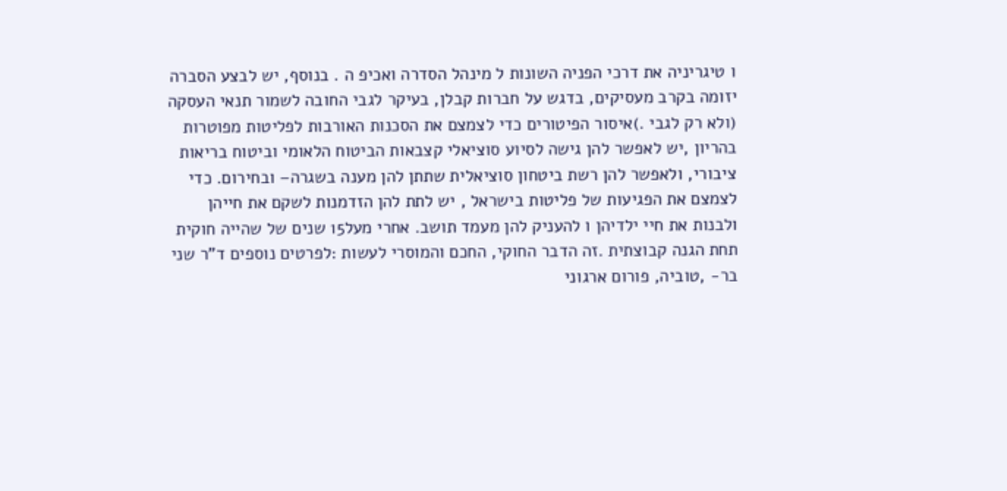ו טיגריניה את דרכי הפניה השונות ל מינהל הסדרה ואכיפ ה . בנוסף, יש לבצע הסברה יזומה בקרב מעסיקים, בדגש על חברות קבלן, בעיקר לגבי החובה לשמור תנאי העסקה (ולא רק לגבי .)איסור הפיטורים כדי לצמצם את הסכנות האורבות לפליטות מפוטרות בהריון ,יש לאפשר להן גישה לסיוע סוציאלי קצבאות הביטוח הלאומי וביטוח בריאות ציבורי, ולאפשר להן רשת ביטחון סוציאלית שתתן להן מענה בשגרה– ובחירום. כדי לצמצם את הפגיעות של פליטות בישראל , יש לתת להן הזדמנות לשקם את חייהן ולבנות את חיי ילדיהן ו להעניק להן מעמד תושב. אחרי מעל15 שנים של שהייה חוקית תחת הגנה קבוצתית .זה הדבר החוקי, החכם והמוסרי לעשות :לפרטים נוספים ד"ר שני בר- ,טוביה, פורום ארגוני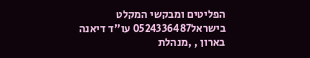הפליטים ומבקשי המקלט בישראל0524336487 עו"ד דיאנה בארון , ,מנהלת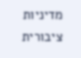מדיניות ציבורית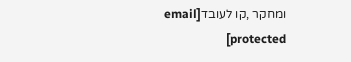ומחקר ,קו לעובד[email protected]